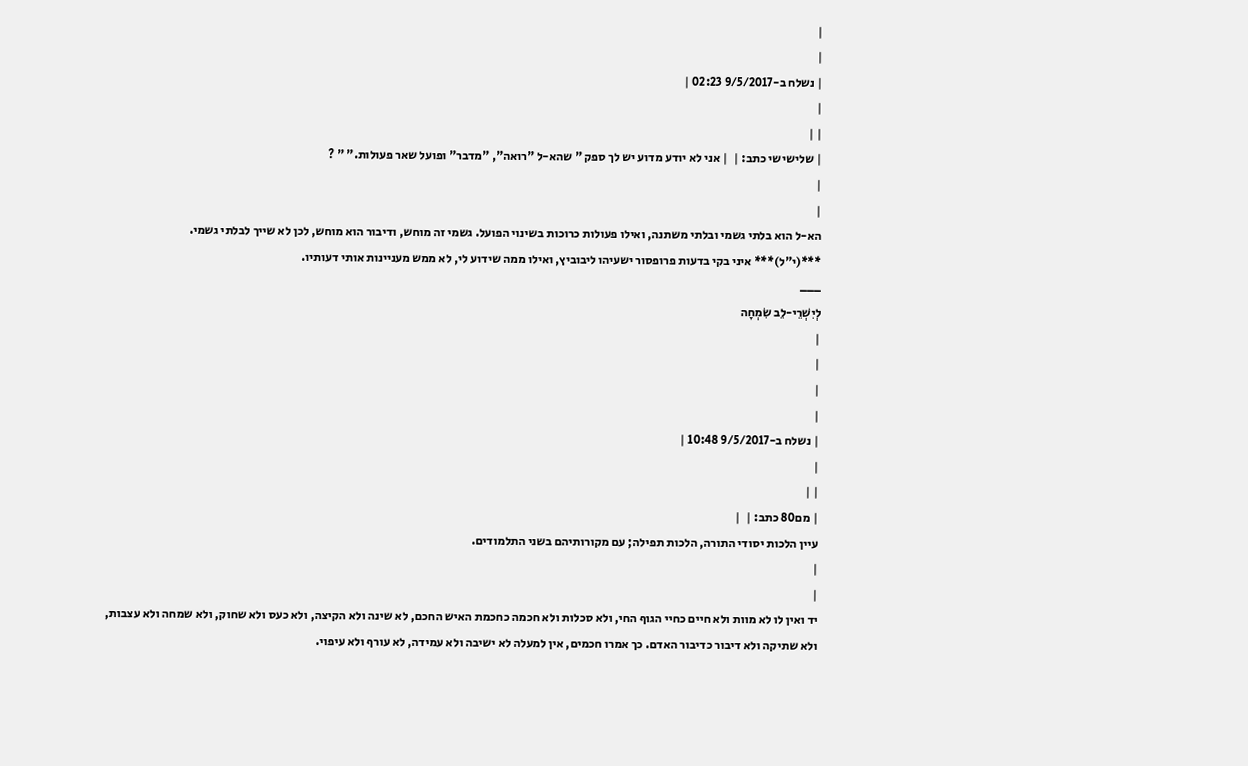|
|
| נשלח ב-9/5/2017 02:23 |
|
| |
| שלישישי כתב: |  | אני לא יודע מדוע יש לך ספק " שהא-ל "רואה", "מדבר" ופועל שאר פעולות." " ?
|
|
הא-ל הוא בלתי גשמי ובלתי משתנה, ואילו פעולות כרוכות בשינוי הפועל. גשמי זה מוחש, ודיבור הוא מוחש, לכן לא שייך לבלתי גשמי.
***(י"ל)*** איני בקי בדעות פרופסור ישעיהו ליבוביץ, ואילו ממה שידוע לי, לא ממש מעניינות אותי דעותיו.
___
לְיִשְׁרֵי-לֵב שִׂמְחָה
|
|
|
|
| נשלח ב-9/5/2017 10:48 |
|
| |
| מם80 כתב: |  |
עיין הלכות יסודי התורה, הלכות תפילה; עם מקורותיהם בשני התלמודים.
|
|
יד ואין לו לא מוות ולא חיים כחיי הגוף החי, ולא סכלות ולא חכמה כחכמת האיש החכם, לא שינה ולא הקיצה, ולא כעס ולא שחוק, ולא שמחה ולא עצבות, ולא שתיקה ולא דיבור כדיבור האדם. כך אמרו חכמים, אין למעלה לא ישיבה ולא עמידה, לא עורף ולא עיפוי.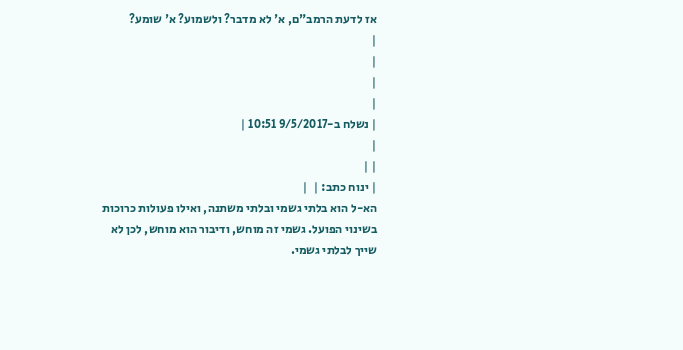אז לדעת הרמב"ם, א' לא מדבר? ולשמוע? א' שומע?
|
|
|
|
| נשלח ב-9/5/2017 10:51 |
|
| |
| ינוח כתב: |  |
הא-ל הוא בלתי גשמי ובלתי משתנה, ואילו פעולות כרוכות בשינוי הפועל. גשמי זה מוחש, ודיבור הוא מוחש, לכן לא שייך לבלתי גשמי.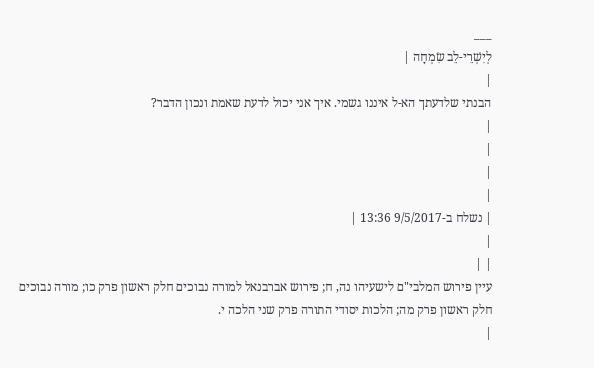___
לְיִשְׁרֵי-לֵב שִׂמְחָה |
|
הבנתי שלדעתך הא-ל איננו גשמי. איך אני יכול לדעת שאמת ונכון הדבר?
|
|
|
|
| נשלח ב-9/5/2017 13:36 |
|
| |
עיין פירוש המלבי"ם לישעיהו נה, ח; פירוש אברבנאל למורה נבוכים חלק ראשון פרק כו; מורה נבוכים חלק ראשון פרק מה; הלכות יסודי התורה פרק שני הלכה י.
|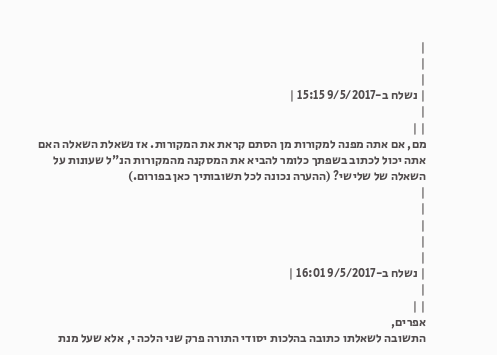|
|
|
| נשלח ב-9/5/2017 15:15 |
|
| |
מם, אם אתה מפנה למקורות מן הסתם קראת את המקורות. אז נשאלת השאלה האם אתה יכול לכתוב בשפתך כלומר להביא את המסקנה מהמקורות הנ"ל שעונות על השאלה של שלישי? (ההערה נכונה לכל תשובותיך כאן בפורום.)
|
|
|
|
|
| נשלח ב-9/5/2017 16:01 |
|
| |
אפרים,
התשובה לשאלתו כתובה בהלכות יסודי התורה פרק שני הלכה י, אלא שעל מנת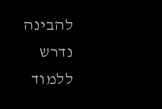להבינה נדרש ללמוד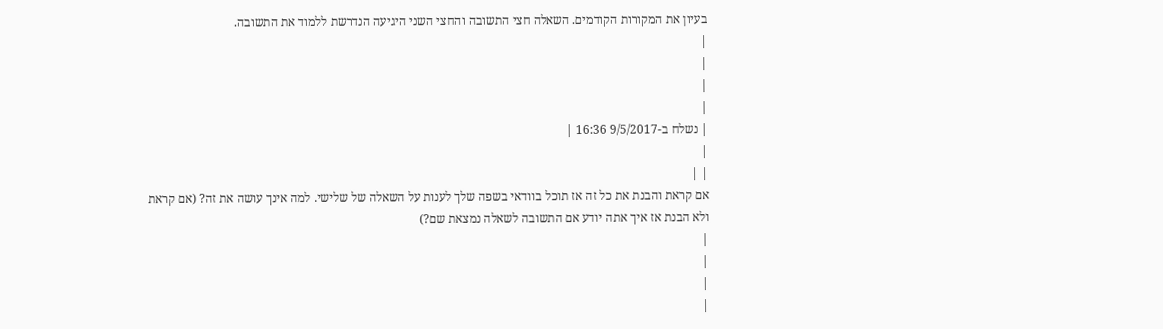בעיון את המקורות הקודמים. השאלה חצי התשובה והחצי השני היגיעה הנדרשת ללמוד את התשובה.
|
|
|
|
| נשלח ב-9/5/2017 16:36 |
|
| |
אם קראת והבנת את כל זה אז תוכל בוודאי בשפה שלך לענות על השאלה של שלישי. למה אינך עושה את זה? (אם קראת ולא הבנת אז איך אתה יודע אם התשובה לשאלה נמצאת שם?)
|
|
|
|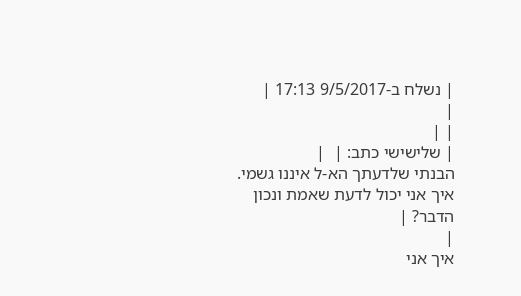| נשלח ב-9/5/2017 17:13 |
|
| |
| שלישישי כתב: |  |
הבנתי שלדעתך הא-ל איננו גשמי. איך אני יכול לדעת שאמת ונכון הדבר? |
|
איך אני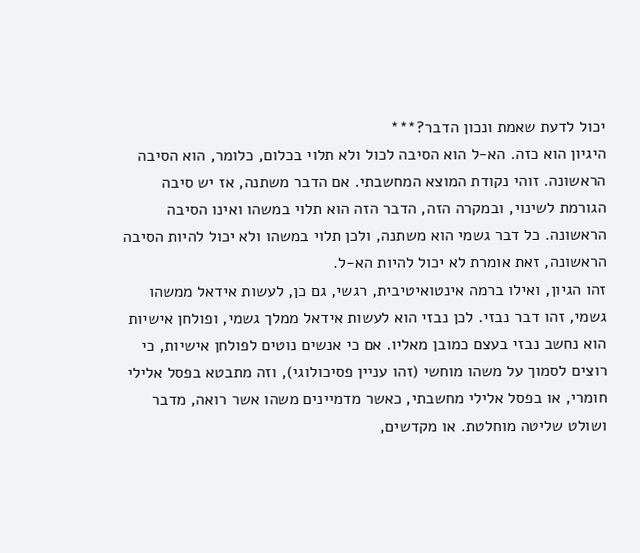יכול לדעת שאמת ונכון הדבר?***
היגיון הוא כזה. הא-ל הוא הסיבה לכול ולא תלוי בכלום, כלומר, הוא הסיבה הראשונה. זוהי נקודת המוצא המחשבתי. אם הדבר משתנה, אז יש סיבה הגורמת לשינוי, ובמקרה הזה, הדבר הזה הוא תלוי במשהו ואינו הסיבה הראשונה. כל דבר גשמי הוא משתנה, ולכן תלוי במשהו ולא יכול להיות הסיבה הראשונה, זאת אומרת לא יכול להיות הא-ל.
זהו הגיון, ואילו ברמה אינטואיטיבית, רגשי, גם כן, לעשות אידאל ממשהו גשמי, זהו דבר נבזי. לכן נבזי הוא לעשות אידאל ממלך גשמי, ופולחן אישיות הוא נחשב נבזי בעצם כמובן מאליו. אם כי אנשים נוטים לפולחן אישיות, כי רוצים לסמוך על משהו מוחשי (זהו עניין פסיכולוגי), וזה מתבטא בפסל אלילי חומרי, או בפסל אלילי מחשבתי, כאשר מדמיינים משהו אשר רואה, מדבר ושולט שליטה מוחלטת. או מקדשים,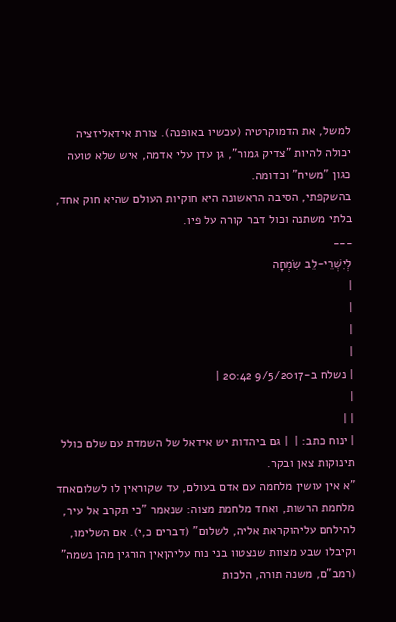למשל, את הדמוקרטיה (עכשיו באופנה). צורת אידאליזציה יכולה להיות "צדיק גמור", גן עדן עלי אדמה, איש שלא טועה כגון "משיח" וכדומה.
בהשקפתי, הסיבה הראשונה היא חוקיות העולם שהיא חוק אחד, בלתי משתנה וכול דבר קורה על פיו.
___
לְיִשְׁרֵי-לֵב שִׂמְחָה
|
|
|
|
| נשלח ב-9/5/2017 20:42 |
|
| |
| ינוח כתב: |  | גם ביהדות יש אידאל של השמדת עם שלם כולל תינוקות צאן ובקר.
"א אין עושין מלחמה עם אדם בעולם, עד שקוראין לו לשלוםאחד מלחמת הרשות, ואחד מלחמת מצוה: שנאמר "כי תקרב אל עיר, להילחם עליהוקראת אליה, לשלום" (דברים כ,י). אם השלימו, וקיבלו שבע מצוות שנצטוו בני נוח עליהןאין הורגין מהן נשמה" (רמב"ם, משנה תורה, הלכות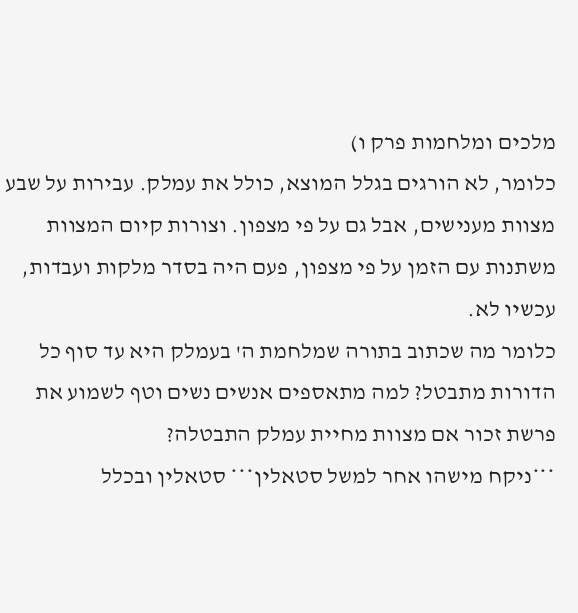מלכים ומלחמות פרק ו)
כלומר, לא הורגים בגלל המוצא, כולל את עמלק. עבירות על שבע מצוות מענישים, אבל גם על פי מצפון. וצורות קיום המצוות משתנות עם הזמן על פי מצפון, פעם היה בסדר מלקות ועבדות, עכשיו לא.
כלומר מה שכתוב בתורה שמלחמת ה' בעמלק היא עד סוף כל הדורות מתבטל? למה מתאספים אנשים נשים וטף לשמוע את פרשת זכור אם מצוות מחיית עמלק התבטלה?
***ניקח מישהו אחר למשל סטאלין*** סטאלין ובכלל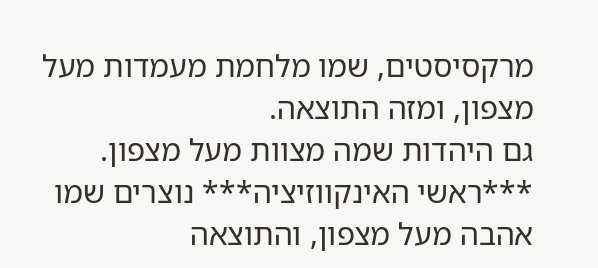מרקסיסטים, שמו מלחמת מעמדות מעל מצפון, ומזה התוצאה.
גם היהדות שמה מצוות מעל מצפון.
***ראשי האינקווזיציה*** נוצרים שמו אהבה מעל מצפון, והתוצאה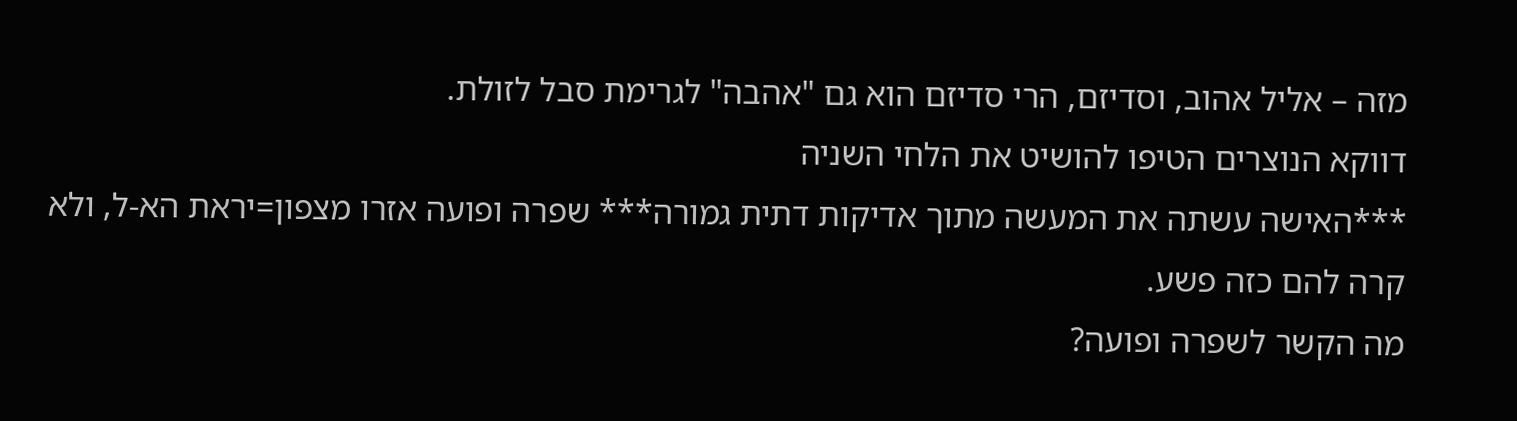מזה – אליל אהוב, וסדיזם, הרי סדיזם הוא גם "אהבה" לגרימת סבל לזולת.
דווקא הנוצרים הטיפו להושיט את הלחי השניה
***האישה עשתה את המעשה מתוך אדיקות דתית גמורה*** שפרה ופועה אזרו מצפון=יראת הא-ל, ולא קרה להם כזה פשע.
מה הקשר לשפרה ופועה?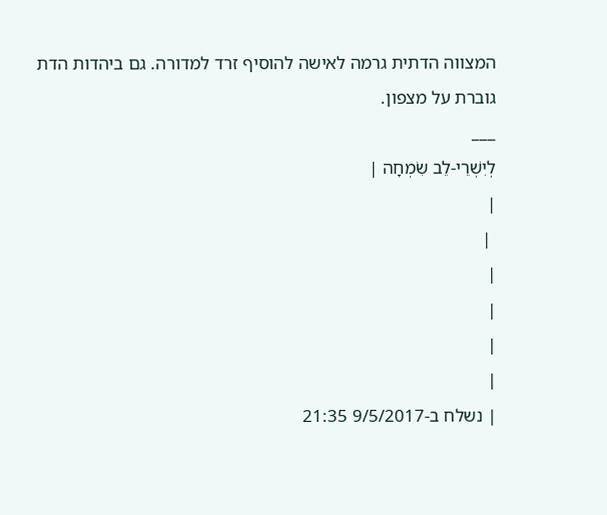המצווה הדתית גרמה לאישה להוסיף זרד למדורה. גם ביהדות הדת גוברת על מצפון.
___
לְיִשְׁרֵי-לֵב שִׂמְחָה |
|
 |
|
|
|
|
| נשלח ב-9/5/2017 21:35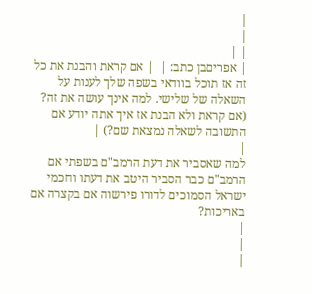|
|
| |
| אפריםבן כתב: |  | אם קראת והבנת את כל זה אז תוכל בוודאי בשפה שלך לענות על השאלה של שלישי. למה אינך עושה את זה? (אם קראת ולא הבנת אז איך אתה יודע אם התשובה לשאלה נמצאת שם?) |
|
למה שאסביר את דעת הרמב"ם בשפתי אם הרמב"ם כבר הסביר היטב את דעתו וחכמי ישראל הסמוכים לדורו פירשוה אם בקצרה אם באריכות?
|
|
|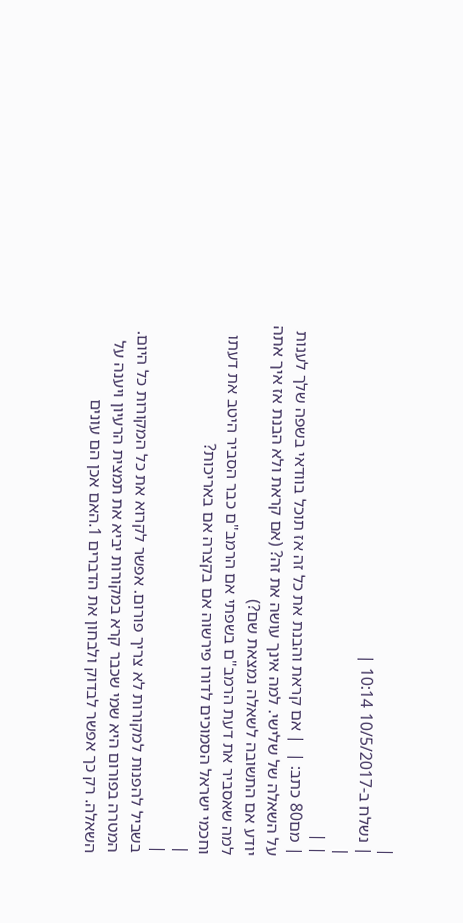|
| נשלח ב-10/5/2017 10:14 |
|
| |
| מם80 כתב: |  | אם קראת והבנת את כל זה אז תוכל בוודאי בשפה שלך לענות על השאלה של שלישי. למה אינך עושה את זה? (אם קראת ולא הבנת אז איך אתה יודע אם התשובה לשאלה נמצאת שם?)
למה שאסביר את דעת הרמב"ם בשפתי אם הרמב"ם כבר הסביר היטב את דעתו וחכמי ישראל הסמוכים לדורו פירשוה אם בקצרה אם באריכות?
|
|
בשביל להפנות למקורות לא צריך פורום. אפשר לקרוא את כל המקורות כל היום.
המטרה בפורום היא שמי שכבר קרא במקורות יביא את תמצית הרעיון ויענה על השאלה. רק כך אפשר לבדוק ולבחון את הדברים 1.האם אכן הם עונים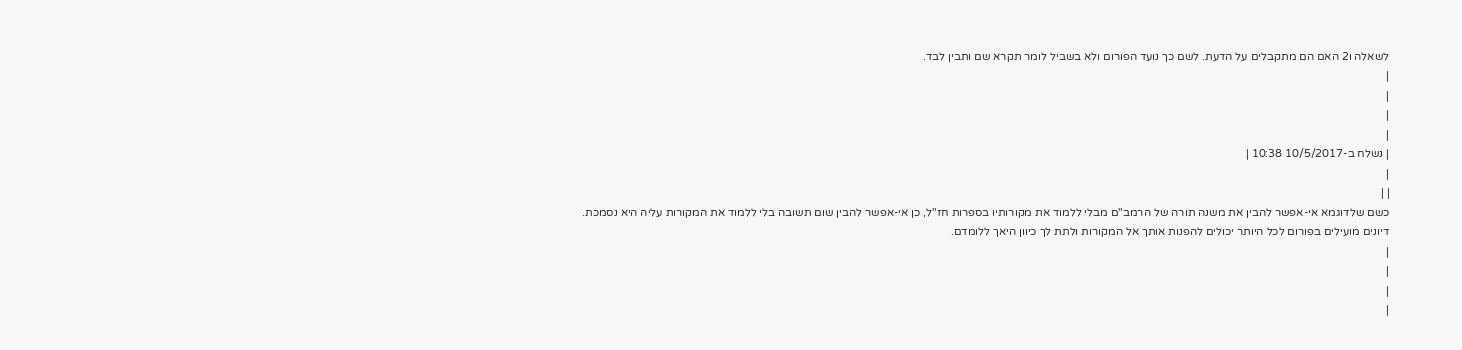לשאלה ו2 האם הם מתקבלים על הדעת. לשם כך נועד הפורום ולא בשביל לומר תקרא שם ותבין לבד.
|
|
|
|
| נשלח ב-10/5/2017 10:38 |
|
| |
כשם שלדוגמא אי-אפשר להבין את משנה תורה של הרמב"ם מבלי ללמוד את מקורותיו בספרות חז"ל, כן אי-אפשר להבין שום תשובה בלי ללמוד את המקורות עליה היא נסמכת. דיונים מועילים בפורום לכל היותר יכולים להפנות אותך אל המקורות ולתת לך כיוון היאך ללומדם.
|
|
|
|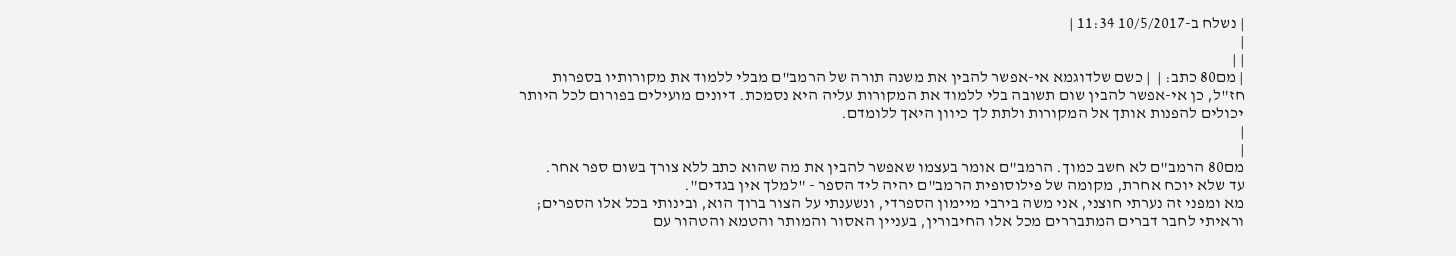| נשלח ב-10/5/2017 11:34 |
|
| |
| מם80 כתב: |  | כשם שלדוגמא אי-אפשר להבין את משנה תורה של הרמב"ם מבלי ללמוד את מקורותיו בספרות חז"ל, כן אי-אפשר להבין שום תשובה בלי ללמוד את המקורות עליה היא נסמכת. דיונים מועילים בפורום לכל היותר יכולים להפנות אותך אל המקורות ולתת לך כיוון היאך ללומדם.
|
|
מם80 הרמב"ם לא חשב כמוך. הרמב"ם אומר בעצמו שאפשר להבין את מה שהוא כתב ללא צורך בשום ספר אחר.
עד שלא יוכח אחרת, מקומה של פילוסופית הרמב"ם יהיה ליד הספר - "למלך אין בגדים".
מא ומפני זה נערתי חוצני, אני משה בירבי מיימון הספרדי, ונשענתי על הצור ברוך הוא, ובינותי בכל אלו הספרים; וראיתי לחבר דברים המתבררים מכל אלו החיבורין, בעניין האסור והמותר והטמא והטהור עם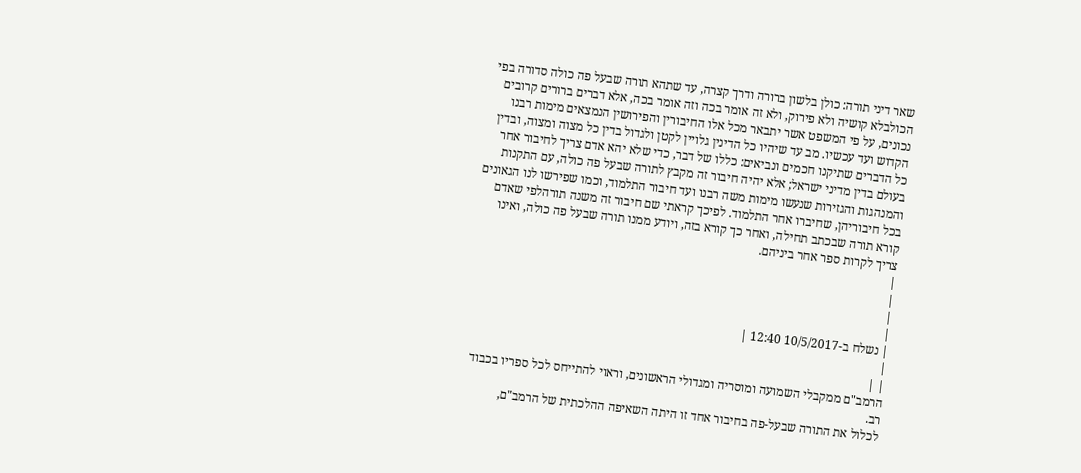שאר דיני תורה: כולן בלשון ברורה ודרך קצרה, עד שתהא תורה שבעל פה כולה סדורה בפי הכולבלא קושיה ולא פירוק, ולא זה אומר בכה וזה אומר בכה, אלא דברים ברורים קרובים נכונים, על פי המשפט אשר יתבאר מכל אלו החיבורין והפירושין הנמצאים מימות רבנו הקדוש ועד עכשיו. מב עד שיהיו כל הדינין גלויין לקטן ולגדול בדין כל מצוה ומצוה, ובדין כל הדברים שתיקנו חכמים ונביאים: כללו של דבר, כדי שלא יהא אדם צריך לחיבור אחר בעולם בדין מדיני ישראל; אלא יהיה חיבור זה מקבץ לתורה שבעל פה כולה, עם התקנות והמנהגות והגזירות שנעשו מימות משה רבנו ועד חיבור התלמוד, וכמו שפירשו לנו הגאונים בכל חיבוריהן, שחיברו אחר התלמוד. לפיכך קראתי שם חיבור זה משנה תורהלפי שאדם קורא תורה שבכתב תחילה, ואחר כך קורא בזה, ויודע ממנו תורה שבעל פה כולה, ואינו צריך לקרות ספר אחר ביניהם.
|
|
|
|
| נשלח ב-10/5/2017 12:40 |
|
| |
הרמב"ם ממקבלי השמועה ומוסריה ומגדולי הראשונים, וראוי להתייחס לכל ספריו בכבוד רב.
לכלול את התורה שבעל-פה בחיבור אחד זו היתה השאיפה ההלכתית של הרמב"ם,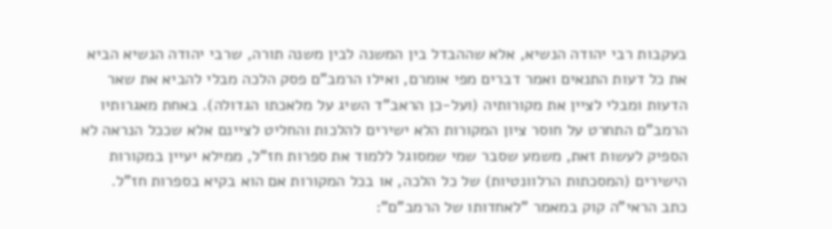בעקבות רבי יהודה הנשיא, אלא שההבדל בין המשנה לבין משנה תורה, שרבי יהודה הנשיא הביא את כל דעות התנאים ואמר דברים מפי אומרם, ואילו הרמב"ם פסק הלכה מבלי להביא את שאר הדעות ומבלי לציין את מקורותיה (ועל-כן הראב"ד השיג על מלאכתו הגדולה). באחת מאגרותיו הרמב"ם התחרט על חוסר ציון המקורות הלא ישירים להלכות והחליט לציינם אלא שככל הנראה לא הספיק לעשות זאת, משמע שסבר שמי שמסוגל ללמוד את ספרות חז"ל, ממילא יעיין במקורות הישירים (המסכתות הרלוונטיות) של כל הלכה, או בכל המקורות אם הוא בקיא בספרות חז"ל.
כתב הראי"ה קוק במאמר "לאחדותו של הרמב"ם":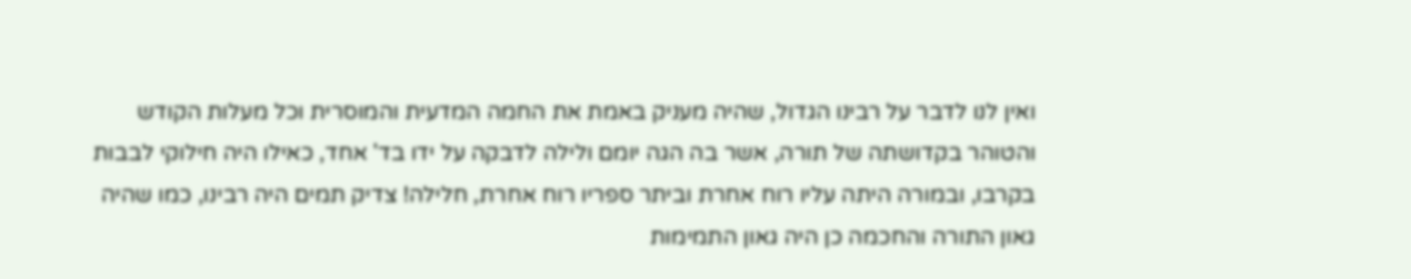ואין לנו לדבר על רבינו הגדול, שהיה מעניק באמת את החמה המדעית והמוסרית וכל מעלות הקודש והטוהר בקדושתה של תורה, אשר בה הגה יומם ולילה לדבקה על ידו בד' אחד, כאילו היה חילוקי לבבות בקרבו, ובמורה היתה עליו רוח אחרת וביתר ספריו רוח אחרת, חלילה! צדיק תמים היה רבינו, כמו שהיה גאון התורה והחכמה כן היה גאון התמימות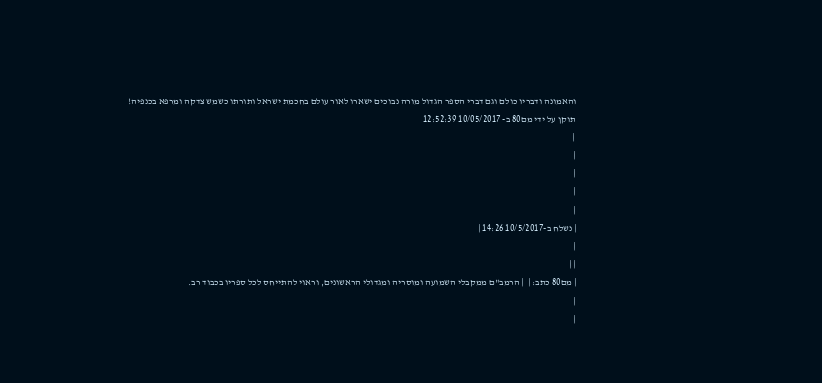והאמונה ודבריו כולם וגם דברי הספר הגדול מורה נבוכים ישארו לאור עולם בחכמת ישראל ותורתו כשמש צדקה ומרפא בכנפיה!
תוקן על ידי מם80 ב- 10/05/2017 12:52:39
 |
|
|
|
|
| נשלח ב-10/5/2017 14:26 |
|
| |
| מם80 כתב: |  | הרמב"ם ממקבלי השמועה ומוסריה ומגדולי הראשונים, וראוי להתייחס לכל ספריו בכבוד רב.
|
|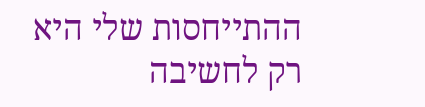ההתייחסות שלי היא רק לחשיבה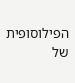הפילוסופית של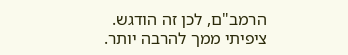הרמב"ם, לכן זה הודגש.
ציפיתי ממך להרבה יותר.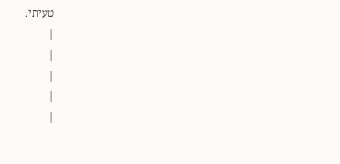טעיתי.
|
|
|
|
|